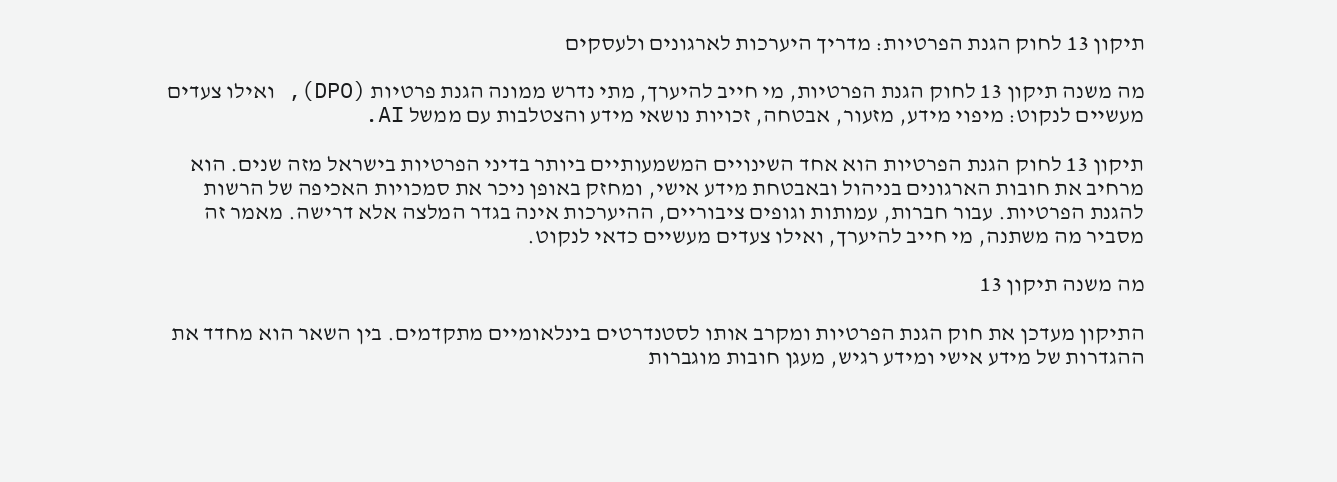תיקון 13 לחוק הגנת הפרטיות: מדריך היערכות לארגונים ולעסקים

מה משנה תיקון 13 לחוק הגנת הפרטיות, מי חייב להיערך, מתי נדרש ממונה הגנת פרטיות (DPO), ואילו צעדים מעשיים לנקוט: מיפוי מידע, מזעור, אבטחה, זכויות נושאי מידע והצטלבות עם ממשל AI.

תיקון 13 לחוק הגנת הפרטיות הוא אחד השינויים המשמעותיים ביותר בדיני הפרטיות בישראל מזה שנים. הוא מרחיב את חובות הארגונים בניהול ובאבטחת מידע אישי, ומחזק באופן ניכר את סמכויות האכיפה של הרשות להגנת הפרטיות. עבור חברות, עמותות וגופים ציבוריים, ההיערכות אינה בגדר המלצה אלא דרישה. מאמר זה מסביר מה משתנה, מי חייב להיערך, ואילו צעדים מעשיים כדאי לנקוט.

מה משנה תיקון 13

התיקון מעדכן את חוק הגנת הפרטיות ומקרב אותו לסטנדרטים בינלאומיים מתקדמים. בין השאר הוא מחדד את ההגדרות של מידע אישי ומידע רגיש, מעגן חובות מוגברות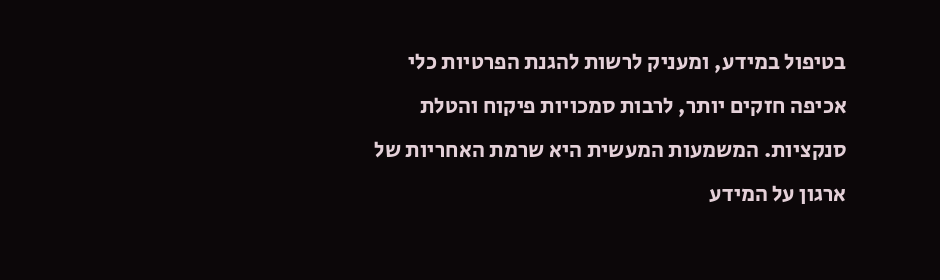בטיפול במידע, ומעניק לרשות להגנת הפרטיות כלי אכיפה חזקים יותר, לרבות סמכויות פיקוח והטלת סנקציות. המשמעות המעשית היא שרמת האחריות של ארגון על המידע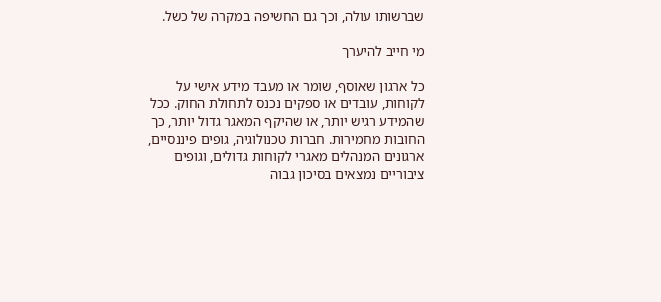שברשותו עולה, וכך גם החשיפה במקרה של כשל.

מי חייב להיערך

כל ארגון שאוסף, שומר או מעבד מידע אישי על לקוחות, עובדים או ספקים נכנס לתחולת החוק. ככל שהמידע רגיש יותר, או שהיקף המאגר גדול יותר, כך החובות מחמירות. חברות טכנולוגיה, גופים פיננסיים, ארגונים המנהלים מאגרי לקוחות גדולים, וגופים ציבוריים נמצאים בסיכון גבוה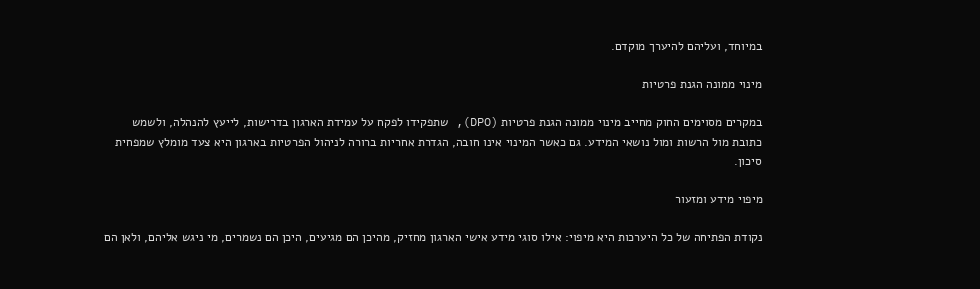במיוחד, ועליהם להיערך מוקדם.

מינוי ממונה הגנת פרטיות

במקרים מסוימים החוק מחייב מינוי ממונה הגנת פרטיות (DPO), שתפקידו לפקח על עמידת הארגון בדרישות, לייעץ להנהלה, ולשמש כתובת מול הרשות ומול נושאי המידע. גם כאשר המינוי אינו חובה, הגדרת אחריות ברורה לניהול הפרטיות בארגון היא צעד מומלץ שמפחית סיכון.

מיפוי מידע ומזעור

נקודת הפתיחה של כל היערכות היא מיפוי: אילו סוגי מידע אישי הארגון מחזיק, מהיכן הם מגיעים, היכן הם נשמרים, מי ניגש אליהם, ולאן הם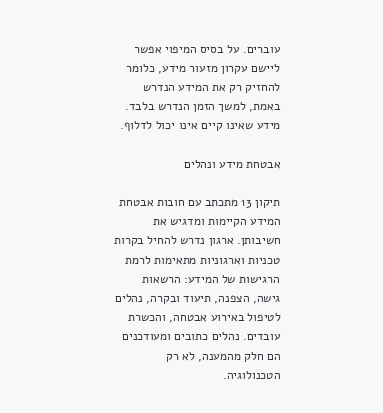עוברים. על בסיס המיפוי אפשר ליישם עקרון מזעור מידע, כלומר להחזיק רק את המידע הנדרש באמת, למשך הזמן הנדרש בלבד. מידע שאינו קיים אינו יכול לדלוף.

אבטחת מידע ונהלים

תיקון 13 מתכתב עם חובות אבטחת המידע הקיימות ומדגיש את חשיבותן. ארגון נדרש להחיל בקרות טכניות וארגוניות מתאימות לרמת הרגישות של המידע: הרשאות גישה, הצפנה, תיעוד ובקרה, נהלים לטיפול באירוע אבטחה, והכשרת עובדים. נהלים כתובים ומעודכנים הם חלק מהמענה, לא רק הטכנולוגיה.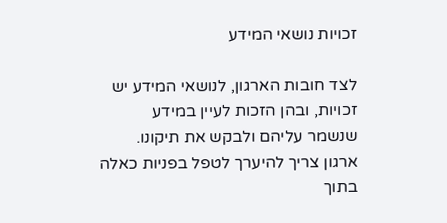זכויות נושאי המידע

לצד חובות הארגון, לנושאי המידע יש זכויות, ובהן הזכות לעיין במידע שנשמר עליהם ולבקש את תיקונו. ארגון צריך להיערך לטפל בפניות כאלה בתוך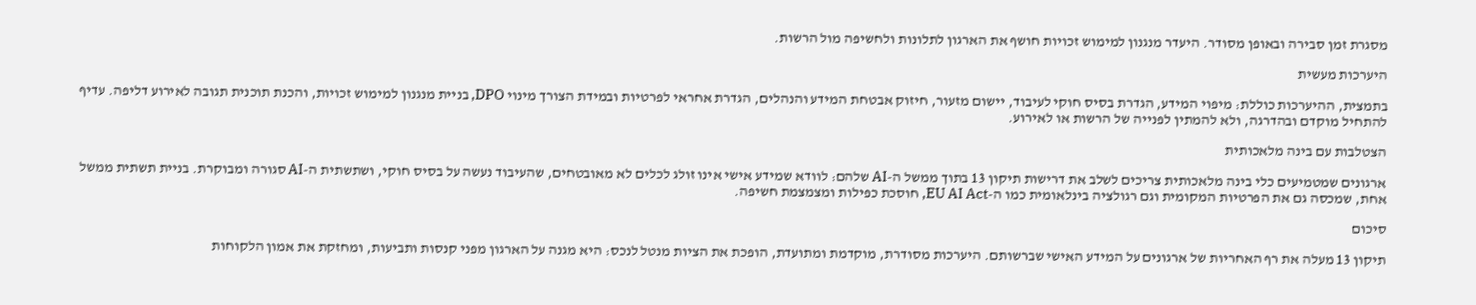מסגרת זמן סבירה ובאופן מסודר. היעדר מנגנון למימוש זכויות חושף את הארגון לתלונות ולחשיפה מול הרשות.

היערכות מעשית

בתמצית, ההיערכות כוללת: מיפוי המידע, הגדרת בסיס חוקי לעיבוד, יישום מזעור, חיזוק אבטחת המידע והנהלים, הגדרת אחראי לפרטיות ובמידת הצורך מינוי DPO, בניית מנגנון למימוש זכויות, והכנת תוכנית תגובה לאירוע דליפה. עדיף להתחיל מוקדם ובהדרגה, ולא להמתין לפנייה של הרשות או לאירוע.

הצטלבות עם בינה מלאכותית

ארגונים שמטמיעים כלי בינה מלאכותית צריכים לשלב את דרישות תיקון 13 בתוך ממשל ה-AI שלהם: לוודא שמידע אישי אינו זולג לכלים לא מאובטחים, שהעיבוד נעשה על בסיס חוקי, ושתשתית ה-AI סגורה ומבוקרת. בניית תשתית ממשל אחת, שמכסה גם את הפרטיות המקומית וגם רגולציה בינלאומית כמו ה-EU AI Act, חוסכת כפילות ומצמצמת חשיפה.

סיכום

תיקון 13 מעלה את רף האחריות של ארגונים על המידע האישי שברשותם. היערכות מסודרת, מוקדמת ומתועדת, הופכת את הציות מנטל לנכס: היא מגנה על הארגון מפני קנסות ותביעות, ומחזקת את אמון הלקוחות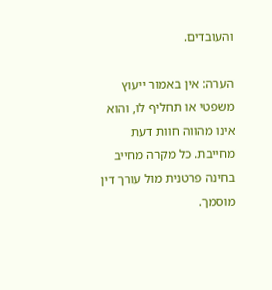והעובדים.

הערה: אין באמור ייעוץ משפטי או תחליף לו, והוא אינו מהווה חוות דעת מחייבת. כל מקרה מחייב בחינה פרטנית מול עורך דין מוסמך.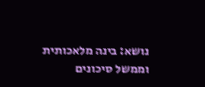נושא: בינה מלאכותית וממשל סיכונים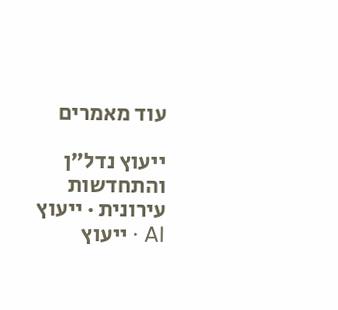עוד מאמרים

ייעוץ נדל״ן והתחדשות עירונית · ייעוץ AI · ייעוץ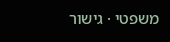משפטי · גישור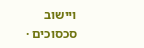ויישוב סכסוכים ·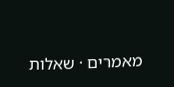מאמרים · שאלות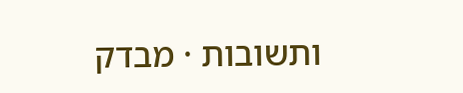ותשובות · מבדק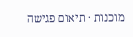מוכנות · תיאום פגישה